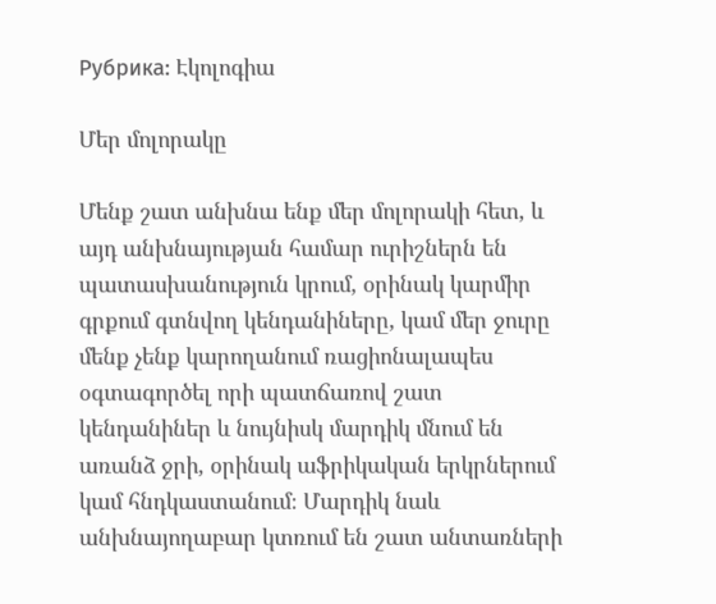Рубрика: Էկոլոգիա

Մեր մոլորակը

Մենք շատ անխնա ենք մեր մոլորակի հետ, և այդ անխնայության համար ուրիշներն են պատասխանություն կրում, օրինակ կարմիր գրքում գտնվող կենդանիները, կամ մեր ջուրը մենք չենք կարողանում ռացիոնալապես օգտագործել որի պատճառով շատ կենդանիներ և նույնիսկ մարդիկ մնում են առանձ ջրի, օրինակ աֆրիկական երկրներում կամ հնդկաստանում։ Մարդիկ նաև անխնայողաբար կտռում են շատ անտառների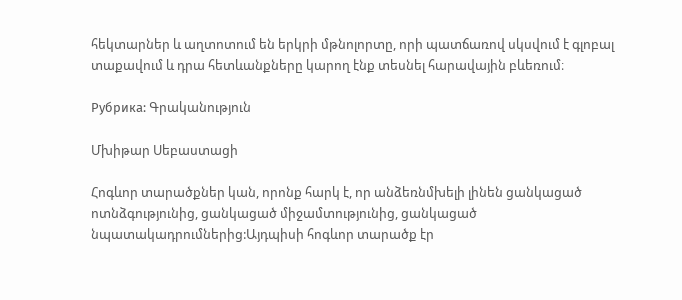հեկտարներ և աղտոտում են երկրի մթնոլորտը, որի պատճառով սկսվում է գլոբալ տաքավում և դրա հետևանքները կարող էնք տեսնել հարավային բևեռում։

Рубрика: Գրականություն

Մխիթար Սեբաստացի

Հոգևոր տարածքներ կան, որոնք հարկ է, որ անձեռնմխելի լինեն ցանկացած ոտնձգությունից, ցանկացած միջամտությունից, ցանկացած նպատակադրումներից:Այդպիսի հոգևոր տարածք էր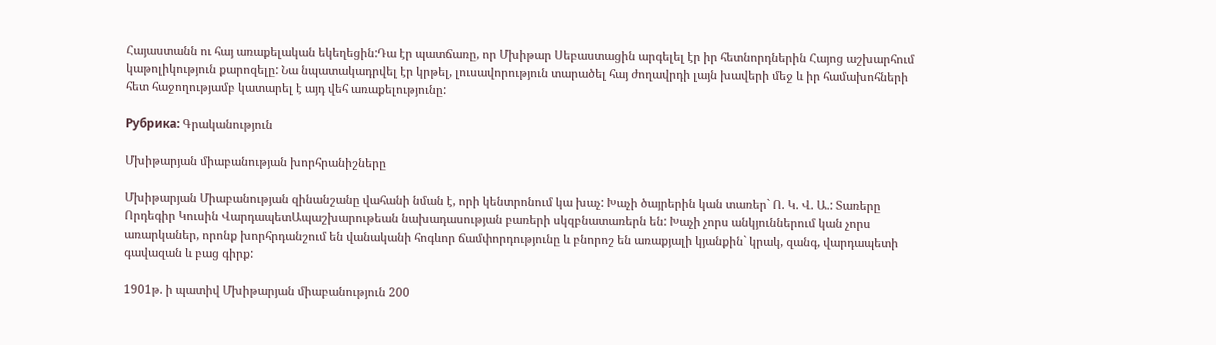Հայաստանն ու հայ առաքելական եկեղեցին:Դա էր պատճառը, որ Մխիթար Սեբաստացին արգելել էր իր հետնորդներին Հայոց աշխարհում կաթոլիկություն քարոզելը: Նա նպատակադրվել էր կրթել, լուսավորություն տարածել հայ ժողավրդի լայն խավերի մեջ և իր համախոհների հետ հաջողությամբ կատարել է այդ վեհ առաքելությունը:

Рубрика: Գրականություն

Մխիթարյան միաբանության խորհրանիշները

Մխիթարյան Միաբանության զինանշանը վահանի նման է, որի կենտրոնում կա խաչ: Խաչի ծայրերին կան տառեր` Ո. Կ. Վ. Ա.: Տառերը Որդեգիր Կուսին ՎարդապետԱպաշխարութեան նախադասության բառերի սկզբնատառերն են: Խաչի չորս անկյուններում կան չորս առարկաներ, որոնք խորհրդանշում են վանականի հոգևոր ճամփորդությունը և բնորոշ են առաքյալի կյանքին` կրակ, զանգ, վարդապետի գավազան և բաց գիրք:

1901թ. ի պատիվ Մխիթարյան միաբանություն 200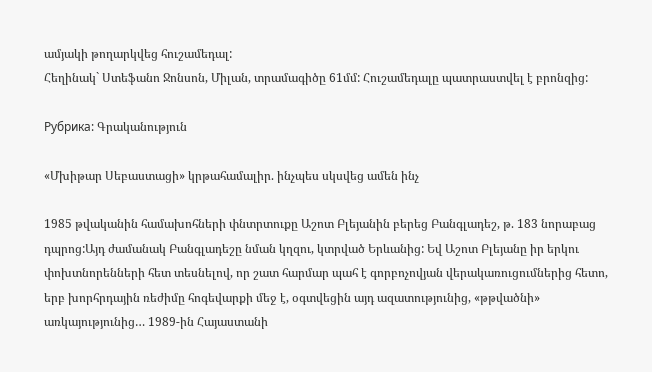ամյակի թողարկվեց հուշամեդալ:
Հեղինակ` Ստեֆանո Ջոնսոն, Միլան, տրամագիծը 61մմ: Հուշամեդալը պատրաստվել է բրոնզից:

Рубрика: Գրականություն

«Մխիթար Սեբաստացի» կրթահամալիր. ինչպես սկսվեց ամեն ինչ

1985 թվականին համախոհների փնտրտուքը Աշոտ Բլեյանին բերեց Բանգլադեշ, թ. 183 նորաբաց դպրոց:Այդ ժամանակ Բանգլադեշը նման կղզու, կտրված Երևանից: Եվ Աշոտ Բլեյանը իր երկու փոխտնորենների հետ տեսնելով, որ շատ հարմար պահ է գորբոչովյան վերակառուցումներից հետո, երբ խորհրդային ռեժիմը հոգեվարքի մեջ է, օգտվեցին այդ ազատությունից, «թթվածնի» առկայությունից… 1989-ին Հայաստանի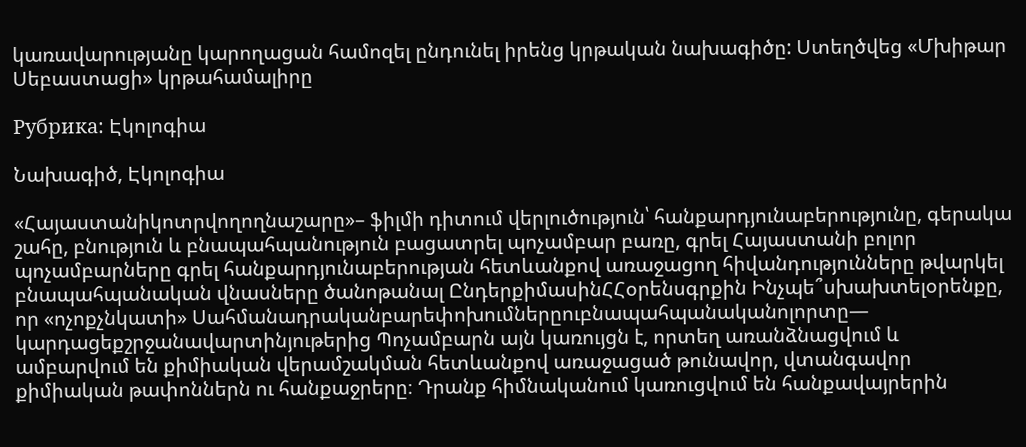կառավարությանը կարողացան համոզել ընդունել իրենց կրթական նախագիծը: Ստեղծվեց «Մխիթար Սեբաստացի» կրթահամալիրը

Рубрика: Էկոլոգիա

Նախագիծ, Էկոլոգիա

«Հայաստանիկոտրվողողնաշարը»– ֆիլմի դիտում վերլուծություն՝ հանքարդյունաբերությունը, գերակա շահը, բնություն և բնապահպանություն բացատրել պոչամբար բառը, գրել Հայաստանի բոլոր պոչամբարները գրել հանքարդյունաբերության հետևանքով առաջացող հիվանդությունները թվարկել բնապահպանական վնասները ծանոթանալ ԸնդերքիմասինՀՀօրենսգրքին Ինչպե՞սխախտելօրենքը, որ «ոչոքչնկատի» Սահմանադրականբարեփոխումներըուբնապահպանականոլորտը— կարդացեքշրջանավարտինյութերից Պոչամբարն այն կառույցն է, որտեղ առանձնացվում և ամբարվում են քիմիական վերամշակման հետևանքով առաջացած թունավոր, վտանգավոր քիմիական թափոններն ու հանքաջրերը։ Դրանք հիմնականում կառուցվում են հանքավայրերին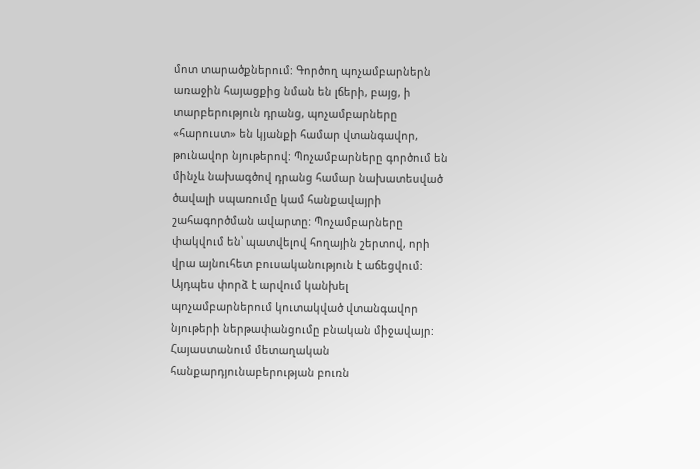մոտ տարածքներում: Գործող պոչամբարներն առաջին հայացքից նման են լճերի, բայց, ի տարբերություն դրանց, պոչամբարները «հարուստ» են կյանքի համար վտանգավոր, թունավոր նյութերով: Պոչամբարները գործում են մինչև նախագծով դրանց համար նախատեսված ծավալի սպառումը կամ հանքավայրի շահագործման ավարտը: Պոչամբարները փակվում են՝ պատվելով հողային շերտով, որի վրա այնուհետ բուսականություն է աճեցվում: Այդպես փորձ է արվում կանխել պոչամբարներում կուտակված վտանգավոր նյութերի ներթափանցումը բնական միջավայր:  Հայաստանում մետաղական հանքարդյունաբերության բուռն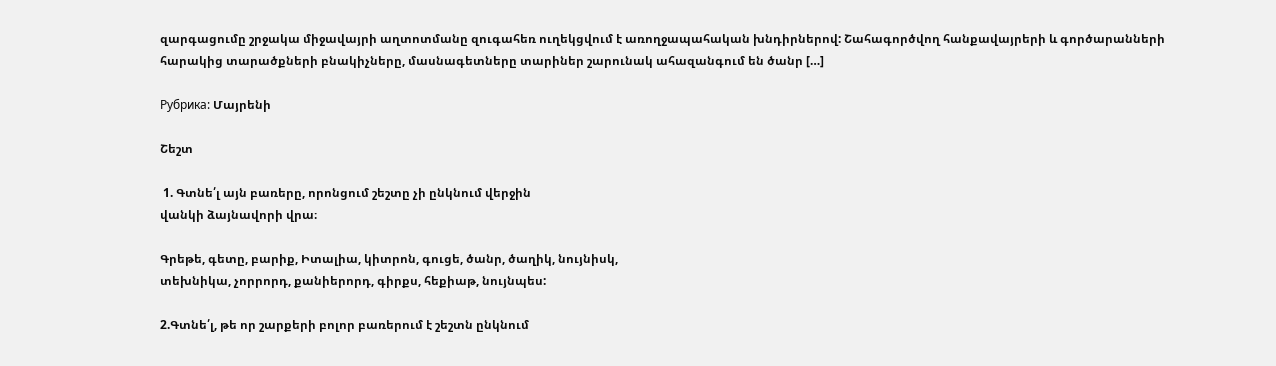զարգացումը շրջակա միջավայրի աղտոտմանը զուգահեռ ուղեկցվում է առողջապահական խնդիրներով: Շահագործվող հանքավայրերի և գործարանների հարակից տարածքների բնակիչները, մասնագետները տարիներ շարունակ ահազանգում են ծանր […]

Рубрика: Մայրենի

Շեշտ

 1. Գտնե՛լ այն բառերը, որոնցում շեշտը չի ընկնում վերջին
վանկի ձայնավորի վրա։

Գրեթե, գետը, բարիք, Իտալիա, կիտրոն, գուցե, ծանր, ծաղիկ, նույնիսկ,
տեխնիկա, չորրորդ, քանիերորդ, գիրքս, հեքիաթ, նույնպես:

2.Գտնե՛լ, թե որ շարքերի բոլոր բառերում է շեշտն ընկնում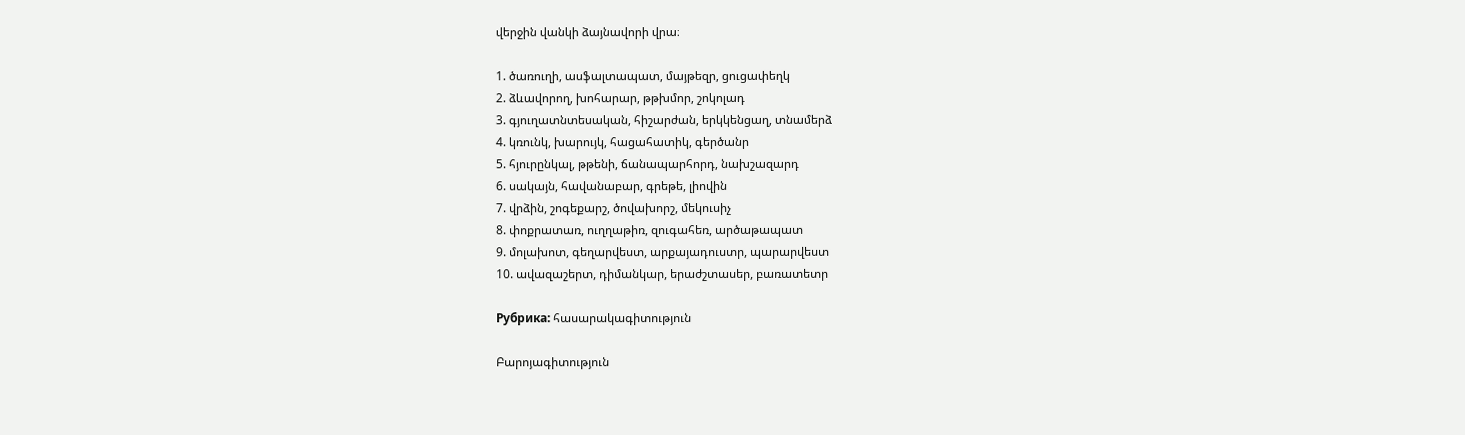վերջին վանկի ձայնավորի վրա։

1. ծառուղի, ասֆալտապատ, մայթեզր, ցուցափեղկ
2. ձևավորող, խոհարար, թթխմոր, շոկոլադ
3. գյուղատնտեսական, հիշարժան, երկկենցաղ, տնամերձ
4. կռունկ, խարույկ, հացահատիկ, գերծանր
5. հյուրընկալ, թթենի, ճանապարհորդ, նախշազարդ
6. սակայն, հավանաբար, գրեթե, լիովին
7. վրձին, շոգեքարշ, ծովախորշ, մեկուսիչ
8. փոքրատառ, ուղղաթիռ, զուգահեռ, արծաթապատ
9. մոլախոտ, գեղարվեստ, արքայադուստր, պարարվեստ
10. ավազաշերտ, դիմանկար, երաժշտասեր, բառատետր

Рубрика: հասարակագիտություն

Բարոյագիտություն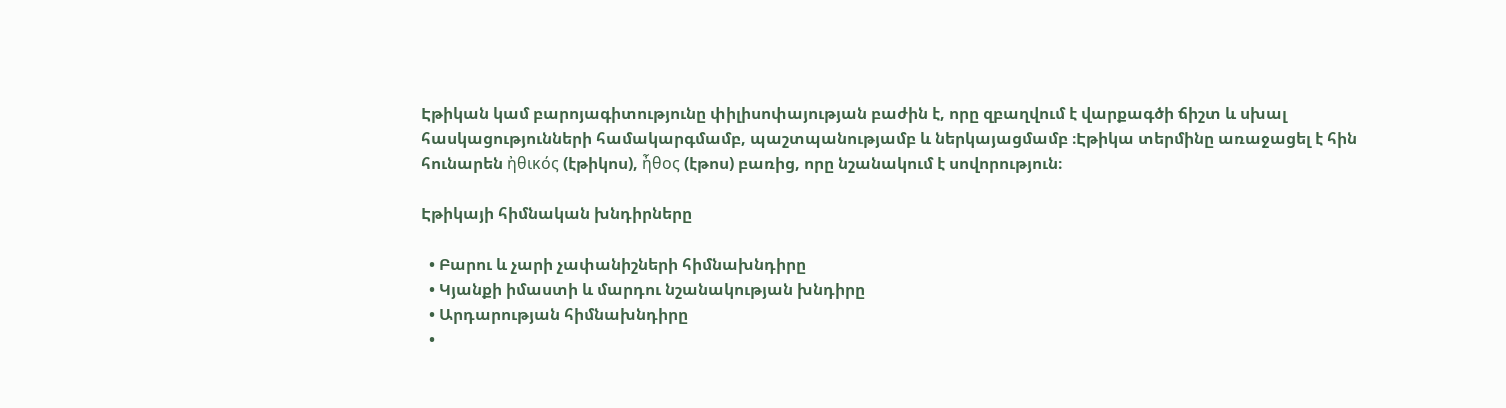Էթիկան կամ բարոյագիտությունը փիլիսոփայության բաժին է, որը զբաղվում է վարքագծի ճիշտ և սխալ հասկացությունների համակարգմամբ, պաշտպանությամբ և ներկայացմամբ ։Էթիկա տերմինը առաջացել է հին հունարեն ἠθικός (էթիկոս), ἦθος (էթոս) բառից, որը նշանակում է սովորություն։

Էթիկայի հիմնական խնդիրները

  • Բարու և չարի չափանիշների հիմնախնդիրը
  • Կյանքի իմաստի և մարդու նշանակության խնդիրը
  • Արդարության հիմնախնդիրը
  •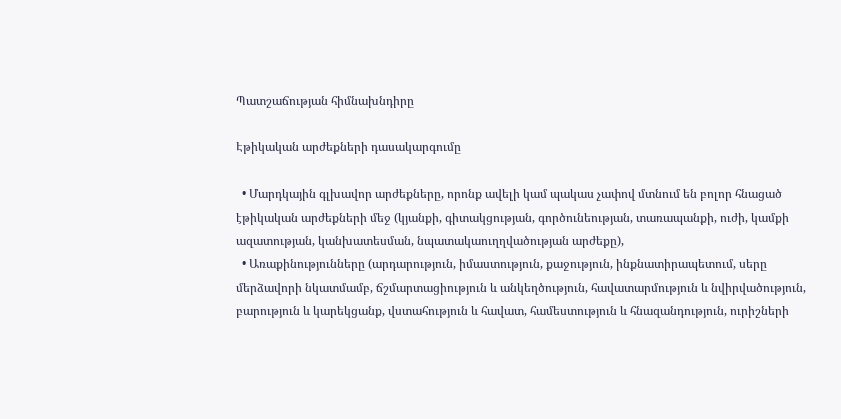Պատշաճության հիմնախնդիրը

Էթիկական արժեքների դասակարգումը

  • Մարդկային գլխավոր արժեքները, որոնք ավելի կամ պակաս չափով մտնում են բոլոր հնացած էթիկական արժեքների մեջ (կյանքի, գիտակցության, գործունեության, տառապանքի, ուժի, կամքի ազատության, կանխատեսման, նպատակաուղղվածության արժեքը),
  • Առաքինությունները (արդարություն, իմաստություն, քաջություն, ինքնատիրապետում, սերը մերձավորի նկատմամբ, ճշմարտացիություն և անկեղծություն, հավատարմություն և նվիրվածություն, բարություն և կարեկցանք, վստահություն և հավատ, համեստություն և հնազանդություն, ուրիշների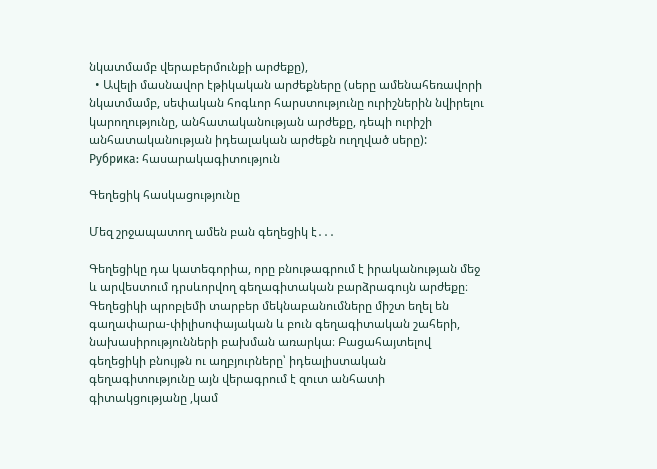նկատմամբ վերաբերմունքի արժեքը),
  • Ավելի մասնավոր էթիկական արժեքները (սերը ամենահեռավորի նկատմամբ, սեփական հոգևոր հարստությունը ուրիշներին նվիրելու կարողությունը, անհատականության արժեքը, դեպի ուրիշի անհատականության իդեալական արժեքն ուղղված սերը):
Рубрика: հասարակագիտություն

Գեղեցիկ հասկացությունը

Մեզ շրջապատող ամեն բան գեղեցիկ է․․․

Գեղեցիկը դա կատեգորիա, որը բնութագրում է իրականության մեջ և արվեստում դրսևորվող գեղագիտական բարձրագույն արժեքը։ Գեղեցիկի պրոբլեմի տարբեր մեկնաբանումները միշտ եղել են գաղափարա-փիլիսոփայական և բուն գեղագիտական շահերի, նախասիրությունների բախման առարկա։ Բացահայտելով գեղեցիկի բնույթն ու աղբյուրները՝ իդեալիստական գեղագիտությունը այն վերագրում է զուտ անհատի գիտակցությանը ,կամ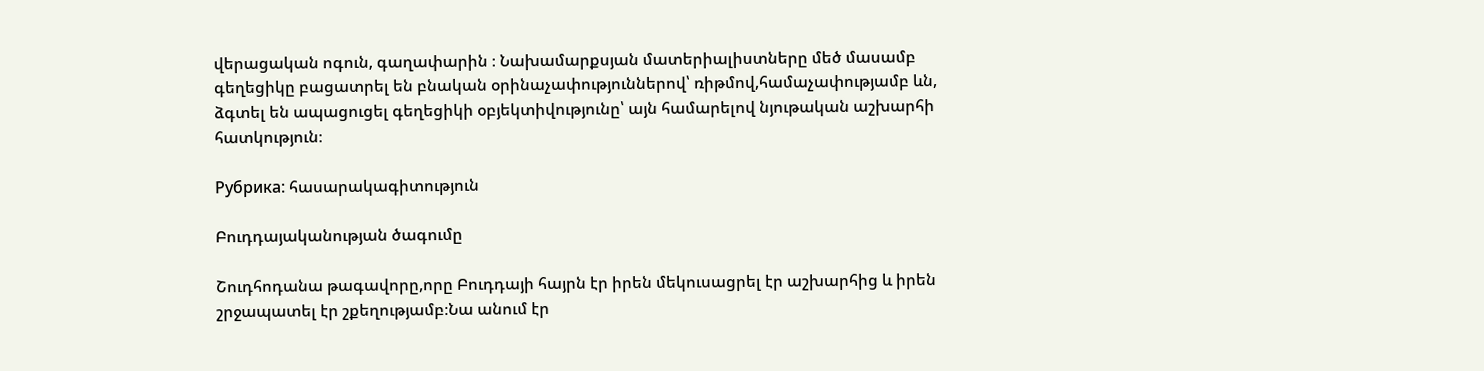վերացական ոգուն, գաղափարին ։ Նախամարքսյան մատերիալիստները մեծ մասամբ գեղեցիկը բացատրել են բնական օրինաչափություններով՝ ռիթմով,համաչափությամբ ևն, ձգտել են ապացուցել գեղեցիկի օբյեկտիվությունը՝ այն համարելով նյութական աշխարհի հատկություն։

Рубрика: հասարակագիտություն

Բուդդայականության ծագումը

Շուդհոդանա թագավորը,որը Բուդդայի հայրն էր իրեն մեկուսացրել էր աշխարհից և իրեն շրջապատել էր շքեղությամբ։Նա անում էր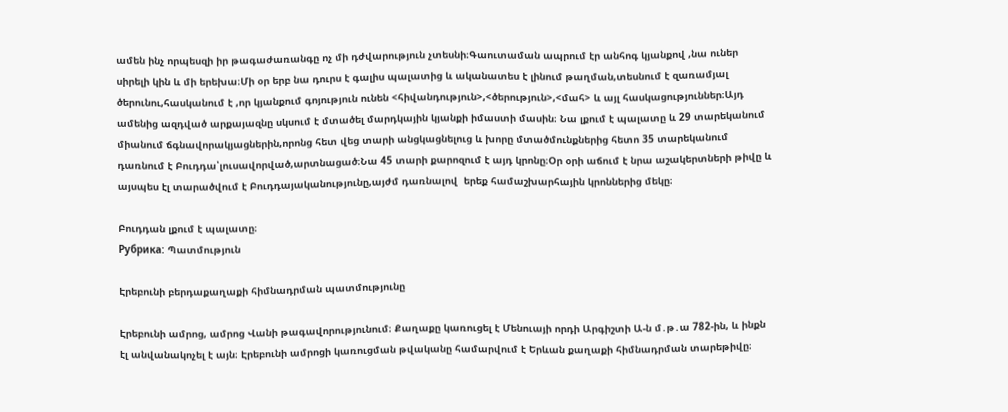ամեն ինչ որպեսզի իր թագաժառանգը ոչ մի դժվարություն չտեսնի։Գաուտաման ապրում էր անհոգ կյանքով ,նա ուներ սիրելի կին և մի երեխա։Մի օր երբ նա դուրս է գալիս պալատից և ականատես է լինում թաղման,տեսնում է զառամյալ ծերունու,հասկանում է ,որ կյանքում գոյություն ունեն <հիվանդություն>,<ծերություն>,<մահ> և այլ հասկացություններ։Այդ ամենից ազդված արքայազնը սկսում է մտածել մարդկային կյանքի իմաստի մասին։ Նա լքում է պալատը և 29 տարեկանում միանում ճգնավորակյացներին,որոնց հետ վեց տարի անցկացնելուց և խորը մտածմունքներից հետո 35 տարեկանում դառնում է Բուդդա՝լուսավորված,արտնացած։Նա 45 տարի քարոզում է այդ կրոնը։Օր օրի աճում է նրա աշակերտների թիվը և այսպես էլ տարածվում է Բուդդայականությունը,այժմ դառնալով  երեք համաշխարհային կրոններից մեկը։

Բուդդան լքում է պալատը։
Рубрика: Պատմություն

Էրեբունի բերդաքաղաքի հիմնադրման պատմությունը

Էրեբունի ամրոց, ամրոց Վանի թագավորությունում։ Քաղաքը կառուցել է Մենուայի որդի Արգիշտի Ա-ն մ․թ․ա 782-ին, և ինքն էլ անվանակոչել է այն։ Էրեբունի ամրոցի կառուցման թվականը համարվում է Երևան քաղաքի հիմնադրման տարեթիվը։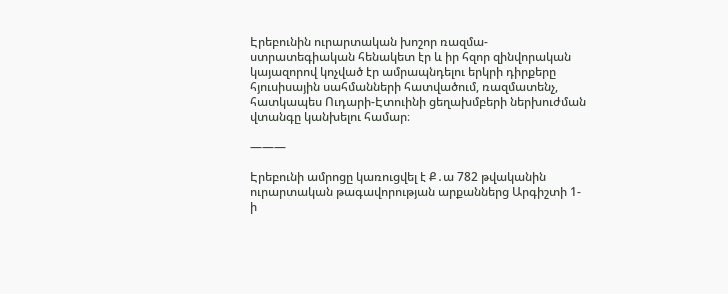Էրեբունին ուրարտական խոշոր ռազմա-ստրատեգիական հենակետ էր և իր հզոր զինվորական կայազորով կոչված էր ամրապնդելու երկրի դիրքերը հյուսիսային սահմանների հատվածում, ռազմատենչ, հատկապես Ուդարի-Էտուինի ցեղախմբերի ներխուժման վտանգը կանխելու համար։

———

Էրեբունի ամրոցը կառուցվել է Ք․ա 782 թվականին ուրարտական թագավորության արքաններց Արգիշտի 1-ի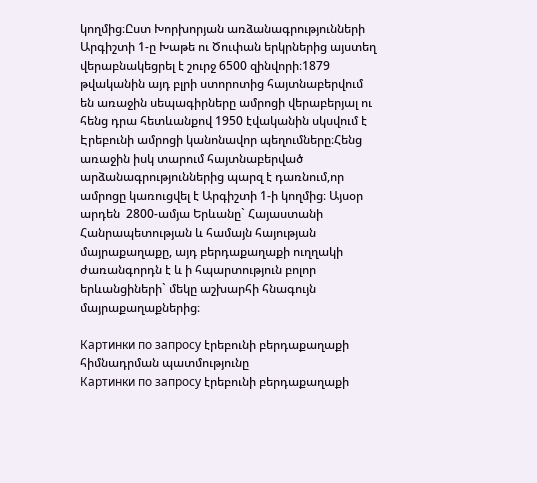կողմից։Ըստ Խորխորյան առձանագրությունների Արգիշտի 1-ը Խաթե ու Ծուփան երկրներից այստեղ վերաբնակեցրել է շուրջ 6500 զինվորի։1879 թվականին այդ բլրի ստորոտից հայտնաբերվում են առաջին սեպագիրները ամրոցի վերաբերյալ ու հենց դրա հետևանքով 1950 էվականին սկսվում է Էրեբունի ամրոցի կանոնավոր պեղումները։Հենց առաջին իսկ տարում հայտնաբերված արձանագրություններից պարզ է դառնում,որ ամրոցը կառուցվել է Արգիշտի 1-ի կողմից։ Այսօր արդեն  2800-ամյա Երևանը` Հայաստանի Հանրապետության և համայն հայության մայրաքաղաքը, այդ բերդաքաղաքի ուղղակի ժառանգորդն է և ի հպարտություն բոլոր երևանցիների` մեկը աշխարհի հնագույն մայրաքաղաքներից։

Картинки по запросу էրեբունի բերդաքաղաքի հիմնադրման պատմությունը
Картинки по запросу էրեբունի բերդաքաղաքի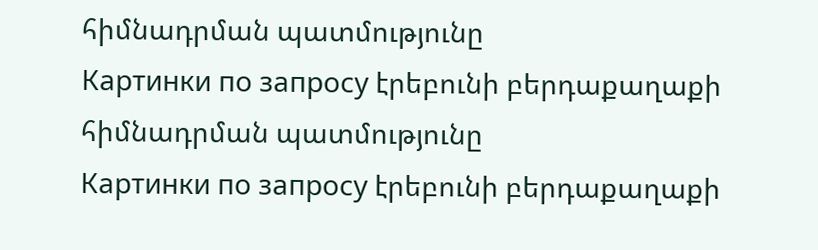հիմնադրման պատմությունը
Картинки по запросу էրեբունի բերդաքաղաքի հիմնադրման պատմությունը
Картинки по запросу էրեբունի բերդաքաղաքի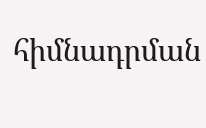հիմնադրման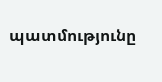պատմությունը